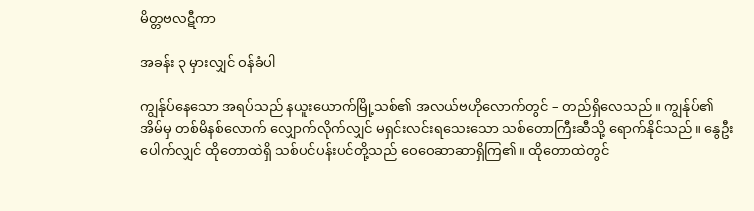မိတ္တဗလဋီကာ

အခန်း ၃ မှားလျှင် ဝန်ခံပါ

ကျွန်ုပ်နေသော အရပ်သည် နယူးယောက်မြို့သစ်၏ အလယ်ဗဟိုလောက်တွင် – တည်ရှိလေသည်။ ကျွန်ုပ်၏ အိမ်မှ တစ်မိနစ်လောက် လျှောက်လိုက်လျှင် မရှင်းလင်းရသေးသော သစ်တောကြီးဆီသို့ ရောက်နိုင်သည်။ နွေဦးပေါက်လျှင် ထိုတောထဲရှိ သစ်ပင်ပန်းပင်တို့သည် ဝေဝေဆာဆာရှိကြ၏။ ထိုတောထဲတွင်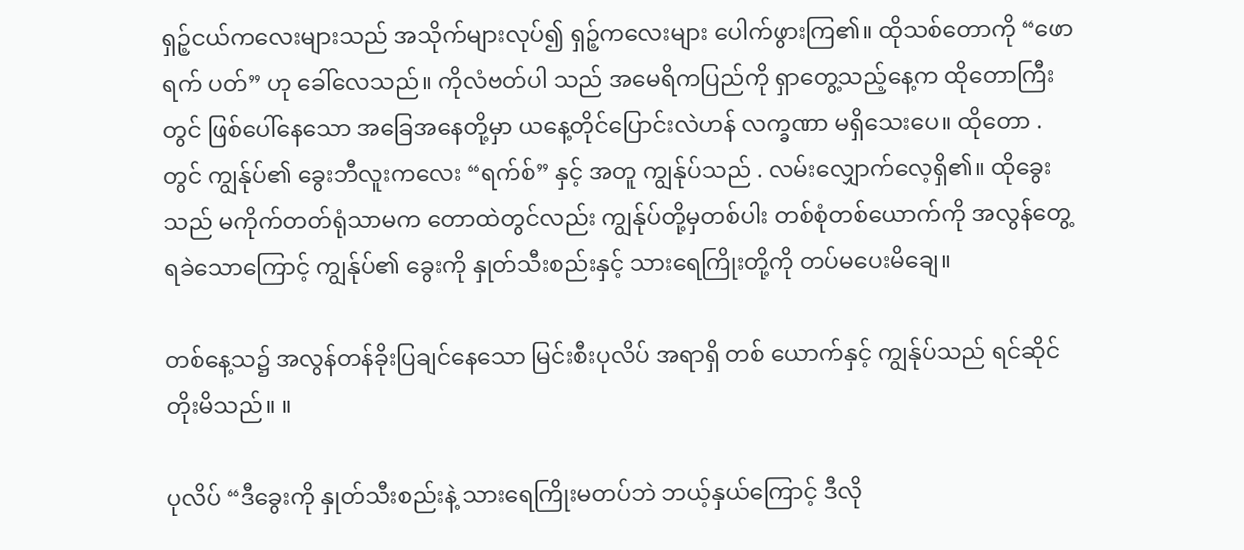ရှဉ့်ငယ်ကလေးများသည် အသိုက်များလုပ်၍ ရှဉ့်ကလေးများ ပေါက်ဖွားကြ၏။ ထိုသစ်တောကို “ဖောရက် ပတ်” ဟု ခေါ်လေသည်။ ကိုလံဗတ်ပါ သည် အမေရိကပြည်ကို ရှာတွေ့သည့်နေ့က ထိုတောကြီးတွင် ဖြစ်ပေါ်နေသော အခြေအနေတို့မှာ ယနေ့တိုင်ပြောင်းလဲဟန် လက္ခဏာ မရှိသေးပေ။ ထိုတော . တွင် ကျွန်ုပ်၏ ခွေးဘီလူးကလေး “ရက်စ်” နှင့် အတူ ကျွန်ုပ်သည် . လမ်းလျှောက်လေ့ရှိ၏။ ထိုခွေးသည် မကိုက်တတ်ရုံသာမက တောထဲတွင်လည်း ကျွန်ုပ်တို့မှတစ်ပါး တစ်စုံတစ်ယောက်ကို အလွန်တွေ့ရခဲသောကြောင့် ကျွန်ုပ်၏ ခွေးကို နှုတ်သီးစည်းနှင့် သားရေကြိုးတို့ကို တပ်မပေးမိချေ။

တစ်နေ့သ၌ အလွန်တန်ခိုးပြချင်နေသော မြင်းစီးပုလိပ် အရာရှိ တစ် ယောက်နှင့် ကျွန်ုပ်သည် ရင်ဆိုင်တိုးမိသည်။ ။

ပုလိပ် “ဒီခွေးကို နှုတ်သီးစည်းနဲ့ သားရေကြိုးမတပ်ဘဲ ဘယ့်နှယ်ကြောင့် ဒီလို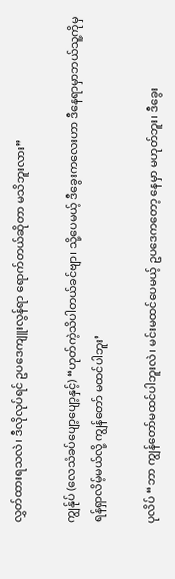လွှတ်ထားရသလဲ၊ ဒီလိုလုပ်ရင် ဥပဒေကျူးလွန်ရာ ရောက်တယ်ဆိုတာ မသိဘူးလား”

ကျွန်ုပ် (လေသံခပ်ပျော့ပျော့နှင့်) “ဟုတ်ကဲ့သိပါတယ်ခင်ဗျာ၊ သို့ပေမယ့် ဒီခွေးကလေးဟာ ဒီနေရာမှာဘယ်သူ့ကိုမှ ရန်ရှာလိမ့်မယ်လို့ ကျွန်တော် မထင်ပါဘူး’

ပုလိပ် “ဘာ ကျွန်တော်မထင်ပါဘူးလဲ၊ မင်းမထင်ပေမယ့် ဥပဒေကတော့ နေမှာ မဟုတ်ဘူး၊ ဒီခွေး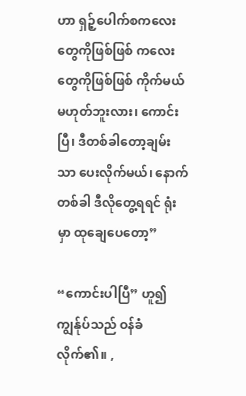ဟာ ရှဉ့်ပေါက်စကလေးတွေကိုဖြစ်ဖြစ် ကလေး တွေကိုဖြစ်ဖြစ် ကိုက်မယ် မဟုတ်ဘူးလား၊ ကောင်းပြီ၊ ဒီတစ်ခါတော့ချမ်းသာ ပေးလိုက်မယ်၊ နောက်တစ်ခါ ဒီလိုတွေ့ရရင် ရုံးမှာ ထုချေပေတော့”

“ကောင်းပါပြီ” ဟူ၍ ကျွန်ုပ်သည် ဝန်ခံလိုက်၏။ ,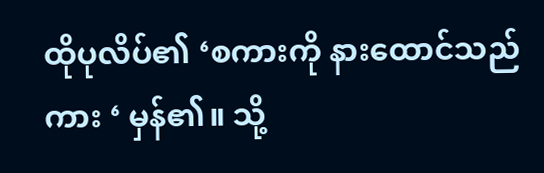ထိုပုလိပ်၏ ‘စကားကို နားထောင်သည်ကား ‘ မှန်၏။ သို့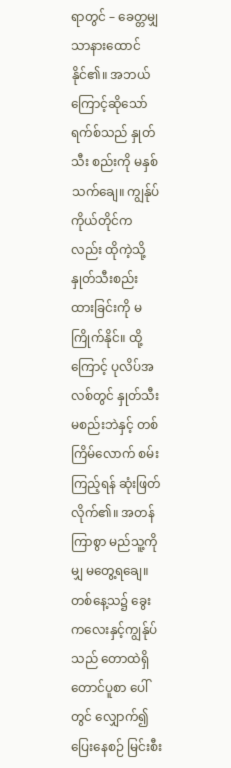ရာတွင် – ခေတ္တမျှသာနားထောင်နိုင်၏။ အဘယ်ကြောင့်ဆိုသော် ရက်စ်သည် နှုတ်သီး စည်းကို မနှစ်သက်ချေ။ ကျွန်ုပ်ကိုယ်တိုင်ကလည်း ထိုကဲ့သို့ နှုတ်သီးစည်း ထားခြင်းကို မကြိုက်နိုင်။ ထို့ကြောင့် ပုလိပ်အလစ်တွင် နှုတ်သီးမစည်းဘဲနှင့် တစ်ကြိမ်လောက် စမ်းကြည့်ရန် ဆုံးဖြတ်လိုက်၏။ အတန်ကြာစွာ မည်သူ့ကိုမျှ မတွေ့ရချေ။ တစ်နေ့သ၌ ခွေးကလေးနှင့်ကျွန်ုပ်သည် တောထဲရှိတောင်ပူစာ ပေါ်တွင် လျှောက်၍ ပြေးနေစဉ် မြင်းစီး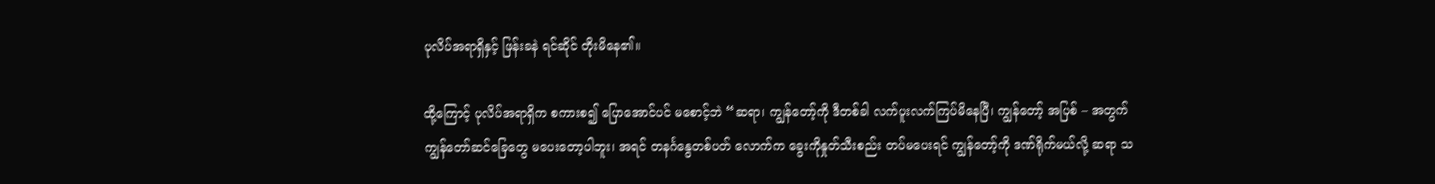ပုလိပ်အရာရှိနှင့် ဖြန်းခနဲ ရင်ဆိုင် တိုးမိနေ၏။

ထို့ကြောင့် ပုလိပ်အရာရှိက စကားစ၍ ပြောအောင်ပင် မစောင့်ဘဲ “ဆရာ၊ ကျွန်တော့်ကို ဒီတစ်ခါ လက်ပူးလက်ကြပ်မိနေပြီ၊ ကျွန်တော့် အပြစ် – အတွက် ကျွန်တော်ဆင်ခြေတွေ မပေးတော့ပါဘူး၊ အရင် တနင်္ဂနွေတစ်ပတ် လောက်က ခွေးကိုနှုတ်သီးစည်း တပ်မပေးရင် ကျွန်တော့်ကို ဒဏ်ရိုက်မယ်လို့ ဆရာ သ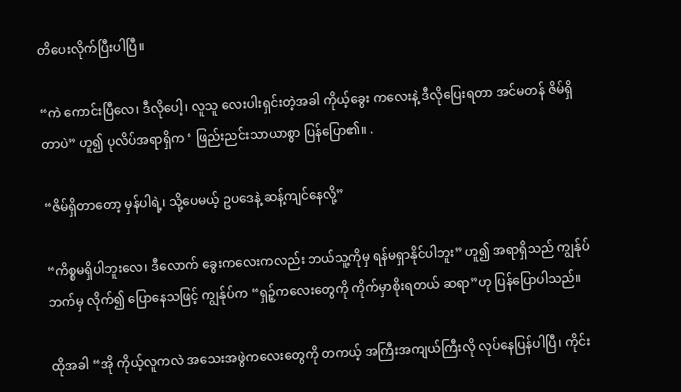တိပေးလိုက်ပြီးပါပြီ။

“ကဲ ကောင်းပြီလေ၊ ဒီလိုပေါ့၊ လူသူ လေးပါးရှင်းတဲ့အခါ ကိုယ့်ခွေး ကလေးနဲ့ ဒီလိုပြေးရတာ အင်မတန် ဇိမ်ရှိတာပဲ” ဟူ၍ ပုလိပ်အရာရှိက ‘ ဖြည်းညင်းသာယာစွာ ပြန်ပြော၏။ .

“ဇိမ်ရှိတာတော့ မှန်ပါရဲ့၊ သို့ပေမယ့် ဥပဒေနဲ့ ဆန့်ကျင်နေလို့”

“ကိစ္စမရှိပါဘူးလေ၊ ဒီလောက် ခွေးကလေးကလည်း ဘယ်သူ့ကိုမှ ရန်မရှာနိုင်ပါဘူး” ဟူ၍ အရာရှိသည် ကျွန်ုပ်ဘက်မှ လိုက်၍ ပြောနေသဖြင့် ကျွန်ုပ်က “ရှဉ့်ကလေးတွေကို ကိုက်မှာစိုးရတယ် ဆရာ”ဟု ပြန်ပြောပါသည်။

ထိုအခါ “အို ကိုယ့်လူကလဲ အသေးအဖွဲကလေးတွေကို တကယ့် အကြီးအကျယ်ကြီးလို လုပ်နေပြန်ပါပြီ၊ ကိုင်း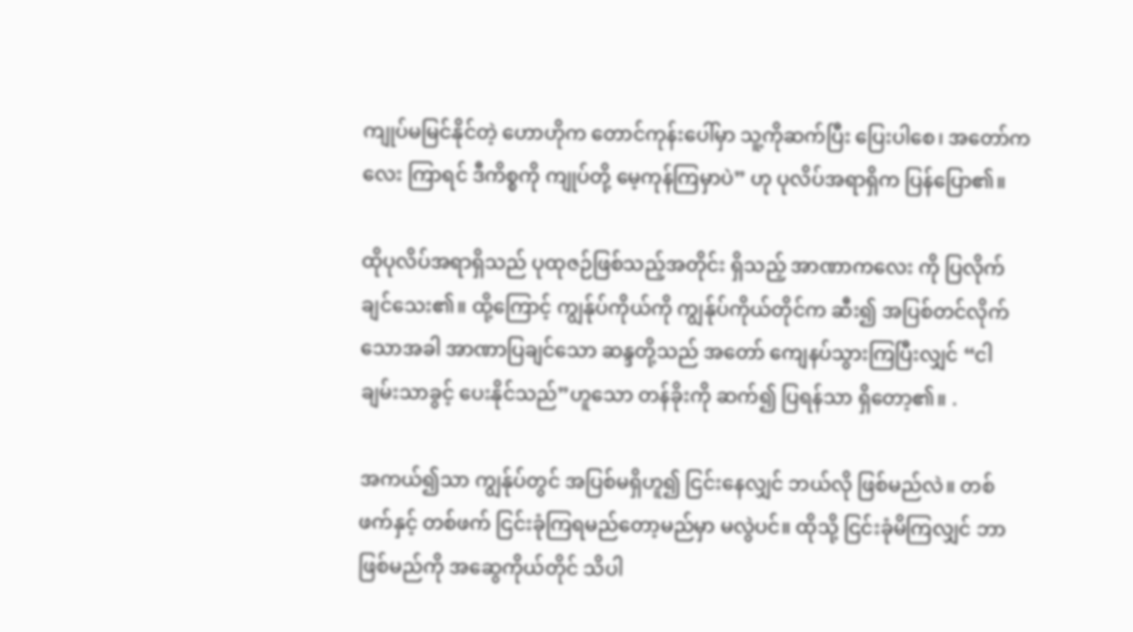ကျုပ်မမြင်နိုင်တဲ့ ဟောဟိုက တောင်ကုန်းပေါ်မှာ သူ့ကိုဆက်ပြီး ပြေးပါစေ၊ အတော်ကလေး ကြာရင် ဒီကိစ္စကို ကျုပ်တို့ မေ့ကုန်ကြမှာပဲ” ဟု ပုလိပ်အရာရှိက ပြန်ပြော၏။

ထိုပုလိပ်အရာရှိသည် ပုထုဇဉ်ဖြစ်သည့်အတိုင်း ရှိသည့် အာဏာကလေး ကို ပြလိုက်ချင်သေး၏။ ထို့ကြောင့် ကျွန်ုပ်ကိုယ်ကို ကျွန်ုပ်ကိုယ်တိုင်က ဆီး၍ အပြစ်တင်လိုက်သောအခါ အာဏာပြချင်သော ဆန္ဒတို့သည် အတော် ကျေနပ်သွားကြပြီးလျှင် “ငါ ချမ်းသာခွင့် ပေးနိုင်သည်”ဟူသော တန်ခိုးကို ဆက်၍ ပြရန်သာ ရှိတော့၏။ .

အကယ်၍သာ ကျွန်ုပ်တွင် အပြစ်မရှိဟူ၍ ငြင်းနေလျှင် ဘယ်လို ဖြစ်မည်လဲ။ တစ်ဖက်နှင့် တစ်ဖက် ငြင်းခုံကြရမည်တော့မည်မှာ မလွဲပင်။ ထိုသို့ ငြင်းခုံမိကြလျှင် ဘာဖြစ်မည်ကို အဆွေကိုယ်တိုင် သိပါ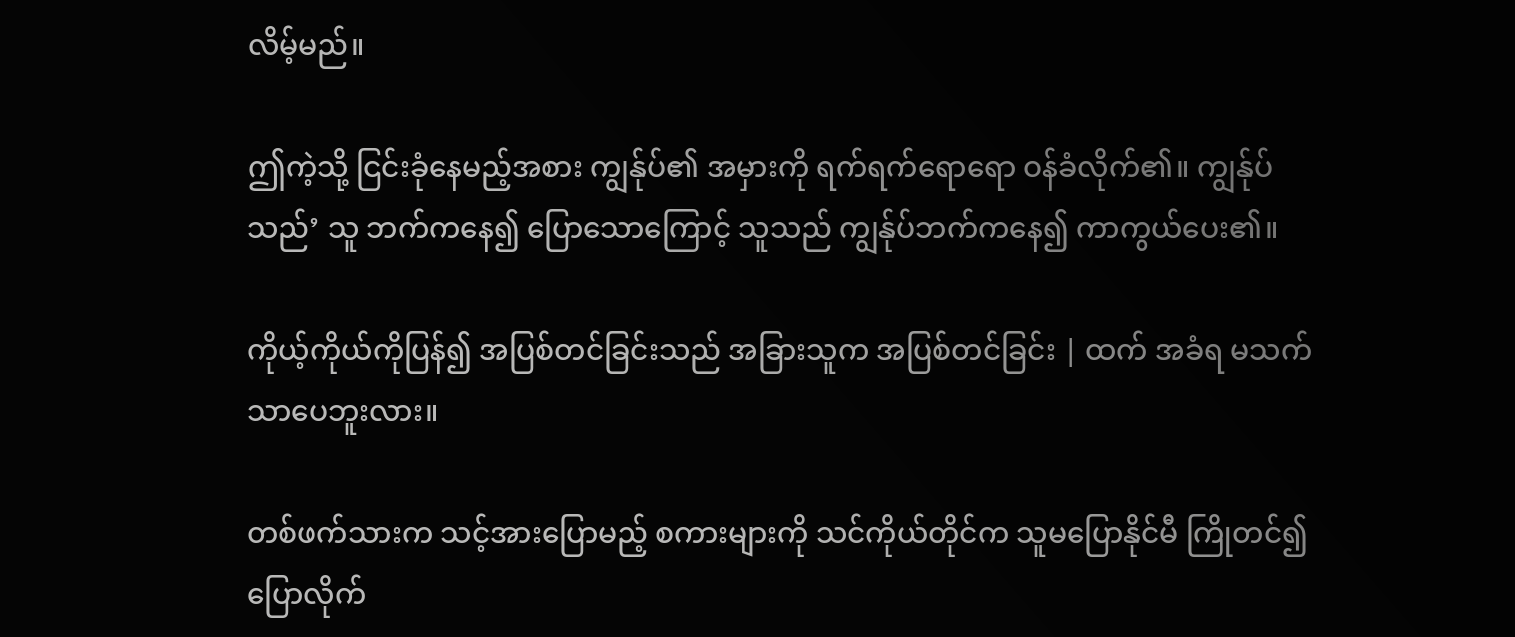လိမ့်မည်။

ဤကဲ့သို့ ငြင်းခုံနေမည့်အစား ကျွန်ုပ်၏ အမှားကို ရက်ရက်ရောရော ဝန်ခံလိုက်၏။ ကျွန်ုပ်သည်’ သူ ဘက်ကနေ၍ ပြောသောကြောင့် သူသည် ကျွန်ုပ်ဘက်ကနေ၍ ကာကွယ်ပေး၏။

ကိုယ့်ကိုယ်ကိုပြန်၍ အပြစ်တင်ခြင်းသည် အခြားသူက အပြစ်တင်ခြင်း | ထက် အခံရ မသက်သာပေဘူးလား။

တစ်ဖက်သားက သင့်အားပြောမည့် စကားများကို သင်ကိုယ်တိုင်က သူမပြောနိုင်မီ ကြိုတင်၍ပြောလိုက်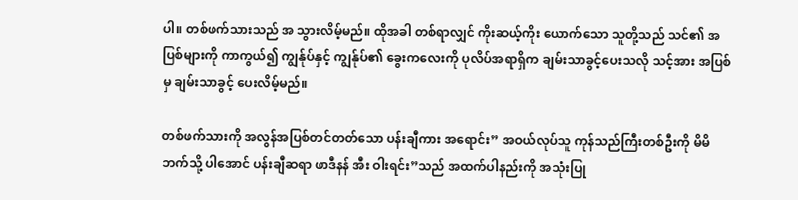ပါ။ တစ်ဖက်သားသည် အ သွားလိမ့်မည်။ ထိုအခါ တစ်ရာလျှင် ကိုးဆယ့်ကိုး ယောက်သော သူတို့သည် သင်၏ အပြစ်များကို ကာကွယ်၍ ကျွန်ုပ်နှင့် ကျွန်ုပ်၏ ခွေးကလေးကို ပုလိပ်အရာရှိက ချမ်းသာခွင့်ပေးသလို သင့်အား အပြစ်မှ ချမ်းသာခွင့် ပေးလိမ့်မည်။

တစ်ဖက်သားကို အလွန်အပြစ်တင်တတ်သော ပန်းချီကား အရောင်း” အဝယ်လုပ်သူ ကုန်သည်ကြီးတစ်ဦးကို မိမိဘက်သို့ ပါအောင် ပန်းချီဆရာ ဖာဒီနန် အီး ဝါးရင်း”သည် အထက်ပါနည်းကို အသုံးပြု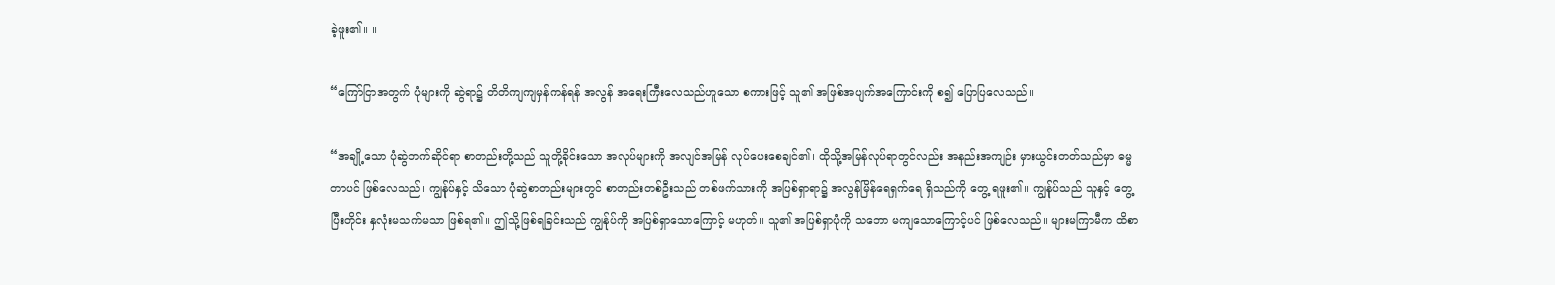ခဲ့ဖူး၏။ ။

“ကြော်ငြာအတွက် ပုံများကို ဆွဲရာ၌ တိတိကျကျမှန်ကန်ရန် အလွန် အရေးကြီးလေသည်ဟူသော စကားဖြင့် သူ၏ အဖြစ်အပျက်အကြောင်းကို စ၍ ပြောပြလေသည်။

“အချို့သော ပုံဆွဲဘက်ဆိုင်ရာ စာတည်းတို့သည် သူတို့ခိုင်းသော အလုပ်များကို အလျင်အမြန် လုပ်ပေးစေချင်၏၊ ထိုသို့အမြန်လုပ်ရာတွင်လည်း အနည်းအကျဉ်း မှားယွင်းတတ်သည်မှာ ဓမ္မတာပင် ဖြစ်လေသည်၊ ကျွန်ုပ်နှင့် သိသော ပုံဆွဲစာတည်းများတွင် စာတည်းတစ်ဦးသည် တစ်ဖက်သားကို အပြစ်ရှာရာ၌ အလွန်မြိန်ရေရှက်ရေ ရှိသည်ကို တွေ့ ရဖူး၏။ ကျွန်ုပ်သည် သူနှင့် တွေ့ပြီးတိုင်း နှလုံးမသက်မသာ ဖြစ်ရ၏။ ဤသို့ဖြစ်ရခြင်းသည် ကျွန်ုပ်ကို အပြစ်ရှာသောကြောင့် မဟုတ်။ သူ၏ အပြစ်ရှာပုံကို သဘော မကျသောကြောင့်ပင် ဖြစ်လေသည်။ များမကြာမီက ထိစာ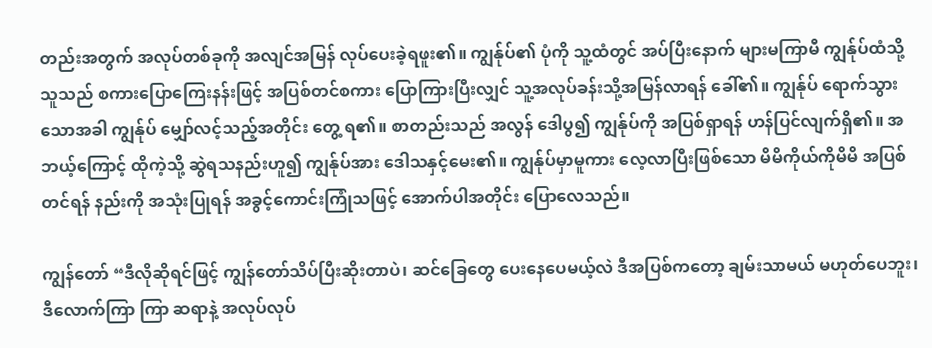တည်းအတွက် အလုပ်တစ်ခုကို အလျင်အမြန် လုပ်ပေးခဲ့ရဖူး၏။ ကျွန်ုပ်၏ ပုံကို သူ့ထံတွင် အပ်ပြီးနောက် များမကြာမီ ကျွန်ုပ်ထံသို့ သူသည် စကားပြောကြေးနန်းဖြင့် အပြစ်တင်စကား ပြောကြားပြီးလျှင် သူ့အလုပ်ခန်းသို့အမြန်လာရန် ခေါ်၏။ ကျွန်ုပ် ရောက်သွားသောအခါ ကျွန်ုပ် မျှော်လင့်သည့်အတိုင်း တွေ့ ရ၏။ စာတည်းသည် အလွန် ဒေါပွ၍ ကျွန်ုပ်ကို အပြစ်ရှာရန် ဟန်ပြင်လျက်ရှိ၏။ အဘယ့်ကြောင့် ထိုကဲ့သို့ ဆွဲရသနည်းဟူ၍ ကျွန်ုပ်အား ဒေါသနှင့်မေး၏။ ကျွန်ုပ်မှာမူကား လေ့လာပြီးဖြစ်သော မိမိကိုယ်ကိုမိမိ အပြစ်တင်ရန် နည်းကို အသုံးပြုရန် အခွင့်ကောင်းကြုံသဖြင့် အောက်ပါအတိုင်း ပြောလေသည်။

ကျွန်တော် “ဒီလိုဆိုရင်ဖြင့် ကျွန်တော်သိပ်ပြီးဆိုးတာပဲ၊ ဆင်ခြေတွေ ပေးနေပေမယ့်လဲ ဒီအပြစ်ကတော့ ချမ်းသာမယ် မဟုတ်ပေဘူး၊ ဒီလောက်ကြာ ကြာ ဆရာနဲ့ အလုပ်လုပ်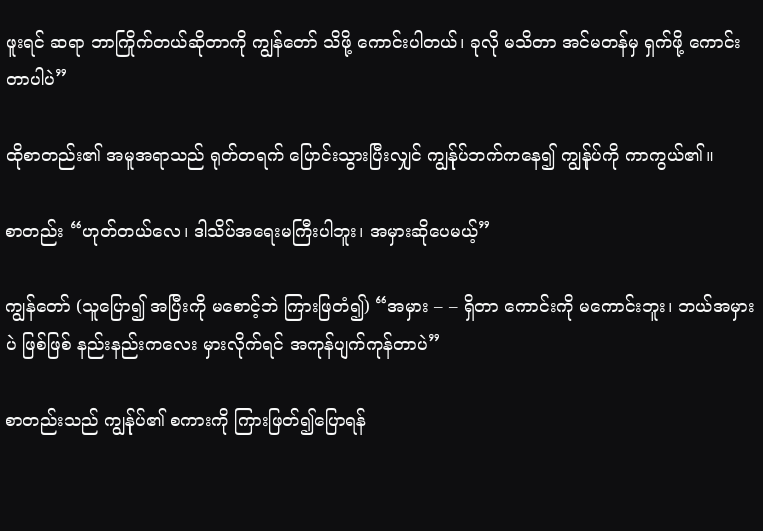ဖူးရင် ဆရာ ဘာကြိုက်တယ်ဆိုတာကို ကျွန်တော် သိဖို့ ကောင်းပါတယ်၊ ခုလို မသိတာ အင်မတန်မှ ရှက်ဖို့ ကောင်းတာပါပဲ”

ထိုစာတည်း၏ အမူအရာသည် ရုတ်တရက် ပြောင်းသွားပြီးလျှင် ကျွန်ုပ်ဘက်ကနေ၍ ကျွန်ုပ်ကို ကာကွယ်၏။

စာတည်း “ဟုတ်တယ်လေ၊ ဒါသိပ်အရေးမကြီးပါဘူး၊ အမှားဆိုပေမယ့်”

ကျွန်တော် (သူပြော၍ အပြီးကို မစောင့်ဘဲ ကြားဖြတံ၍) “အမှား – – ရှိတာ ကောင်းကို မကောင်းဘူး၊ ဘယ်အမှားပဲ ဖြစ်ဖြစ် နည်းနည်းကလေး မှားလိုက်ရင် အကုန်ပျက်ကုန်တာပဲ”

စာတည်းသည် ကျွန်ုပ်၏ စကားကို ကြားဖြတ်၍ပြောရန်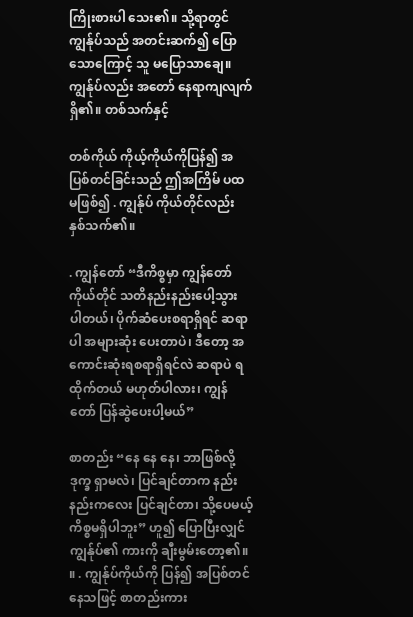ကြိုးစားပါ သေး၏။ သို့ရာတွင် ကျွန်ုပ်သည် အတင်းဆက်၍ ပြောသောကြောင့် သူ မပြောသာချေ။ ကျွန်ုပ်လည်း အတော် နေရာကျလျက် ရှိ၏။ တစ်သက်နှင့်

တစ်ကိုယ် ကိုယ့်ကိုယ်ကိုပြန်၍ အပြစ်တင်ခြင်းသည် ဤအကြိမ် ပထမဖြစ်၍ . ကျွန်ုပ် ကိုယ်တိုင်လည်း နှစ်သက်၏။

. ကျွန်တော် “ဒီကိစ္စမှာ ကျွန်တော်ကိုယ်တိုင် သတိနည်းနည်းပေါ့သွား ပါတယ်၊ ပိုက်ဆံပေးစရာရှိရင် ဆရာပါ အများဆုံး ပေးတာပဲ၊ ဒီတော့ အကောင်းဆုံးရစရာရှိရင်လဲ ဆရာပဲ ရထိုက်တယ် မဟုတ်ပါလား၊ ကျွန်တော် ပြန်ဆွဲပေးပါ့မယ်”

စာတည်း “နေ နေ နေ၊ ဘာဖြစ်လို့ ဒုက္ခ ရှာမလဲ၊ ပြင်ချင်တာက နည်းနည်းကလေး ပြင်ချင်တာ၊ သို့ပေမယ့် ကိစ္စမရှိပါဘူး” ဟူ၍ ပြောပြီးလျှင် ကျွန်ုပ်၏ ကားကို ချီးမွမ်းတော့၏။ ။ . ကျွန်ုပ်ကိုယ်ကို ပြန်၍ အပြစ်တင်နေသဖြင့် စာတည်းကား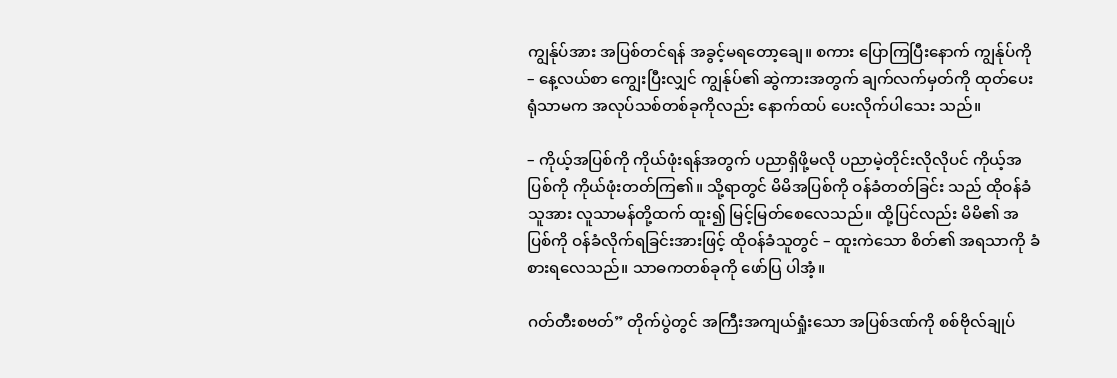ကျွန်ုပ်အား အပြစ်တင်ရန် အခွင့်မရတော့ချေ။ စကား ပြောကြပြီးနောက် ကျွန်ုပ်ကို – နေ့လယ်စာ ကျွေးပြီးလျှင် ကျွန်ုပ်၏ ဆွဲကားအတွက် ချက်လက်မှတ်ကို ထုတ်ပေးရုံသာမက အလုပ်သစ်တစ်ခုကိုလည်း နောက်ထပ် ပေးလိုက်ပါသေး သည်။

– ကိုယ့်အပြစ်ကို ကိုယ်ဖုံးရန်အတွက် ပညာရှိဖို့မလို ပညာမဲ့တိုင်းလိုလိုပင် ကိုယ့်အပြစ်ကို ကိုယ်ဖုံးတတ်ကြ၏။ သို့ရာတွင် မိမိအပြစ်ကို ဝန်ခံတတ်ခြင်း သည် ထိုဝန်ခံသူအား လူသာမန်တို့ထက် ထူး၍ မြင့်မြတ်စေလေသည်။ ထို့ပြင်လည်း မိမိ၏ အပြစ်ကို ဝန်ခံလိုက်ရခြင်းအားဖြင့် ထိုဝန်ခံသူတွင် – ထူးကဲသော စိတ်၏ အရသာကို ခံစားရလေသည်။ သာဓကတစ်ခုကို ဖော်ပြ ပါအံ့။

ဂတ်တီးစဗတ်” တိုက်ပွဲတွင် အကြီးအကျယ်ရှုံးသော အပြစ်ဒဏ်ကို စစ်ဗိုလ်ချုပ်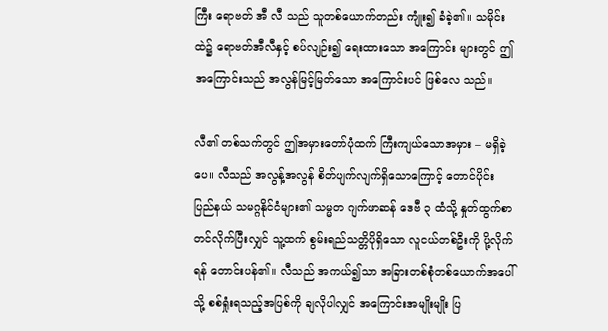ကြီး ရောဗတ် အီ လီ သည် သူတစ်ယောက်တည်း ကျုံး၍ ခံခဲ့၏။ သမိုင်းထဲ၌ ရောဗတ်အီလီနှင့် စပ်လျဉ်း၍ ရေးထားသော အကြောင်း များတွင် ဤအကြောင်းသည် အလွန်မြင့်မြတ်သော အကြောင်းပင် ဖြစ်လေ သည်။

လီ၏ တစ်သက်တွင် ဤအမှားတော်ပုံထက် ကြီးကျယ်သောအမှား – မရှိခဲ့ပေ။ လီသည် အလွန့်အလွန် စိတ်ပျက်လျက်ရှိသောကြောင့် တောင်ပိုင်း ပြည်နယ် သမဂ္ဂနိုင်ငံများ၏ သမ္မတ ဂျက်ဖာဆန် ဒေဗီ ၃ ထံသို့ နှုတ်ထွက်စာ တင်လိုက်ပြီးလျှင် သူ့ထက် စွမ်းရည်သတ္တိပိုရှိသော လူငယ်တစ်ဦးကို ပို့လိုက်ရန် တောင်းပန်၏။ လီသည် အကယ်၍သာ အခြားတစ်စုံတစ်ယောက်အပေါ်သို့ စစ်ရှုံးရသည့်အပြစ်ကို ချလိုပါလျှင် အကြောင်းအမျိုးမျိုး ပြ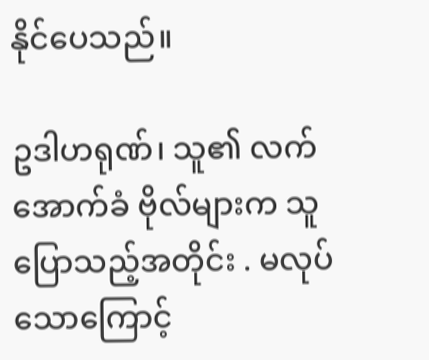နိုင်ပေသည်။

ဥဒါဟရုဏ်၊ သူ၏ လက်အောက်ခံ ဗိုလ်များက သူပြောသည့်အတိုင်း . မလုပ်သောကြောင့်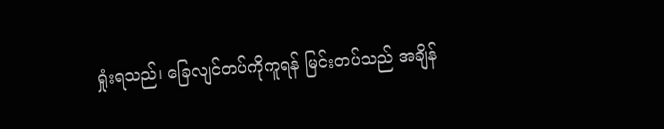ရှုံးရသည်၊ ခြေလျင်တပ်ကိုကူရန် မြင်းတပ်သည် အချိန်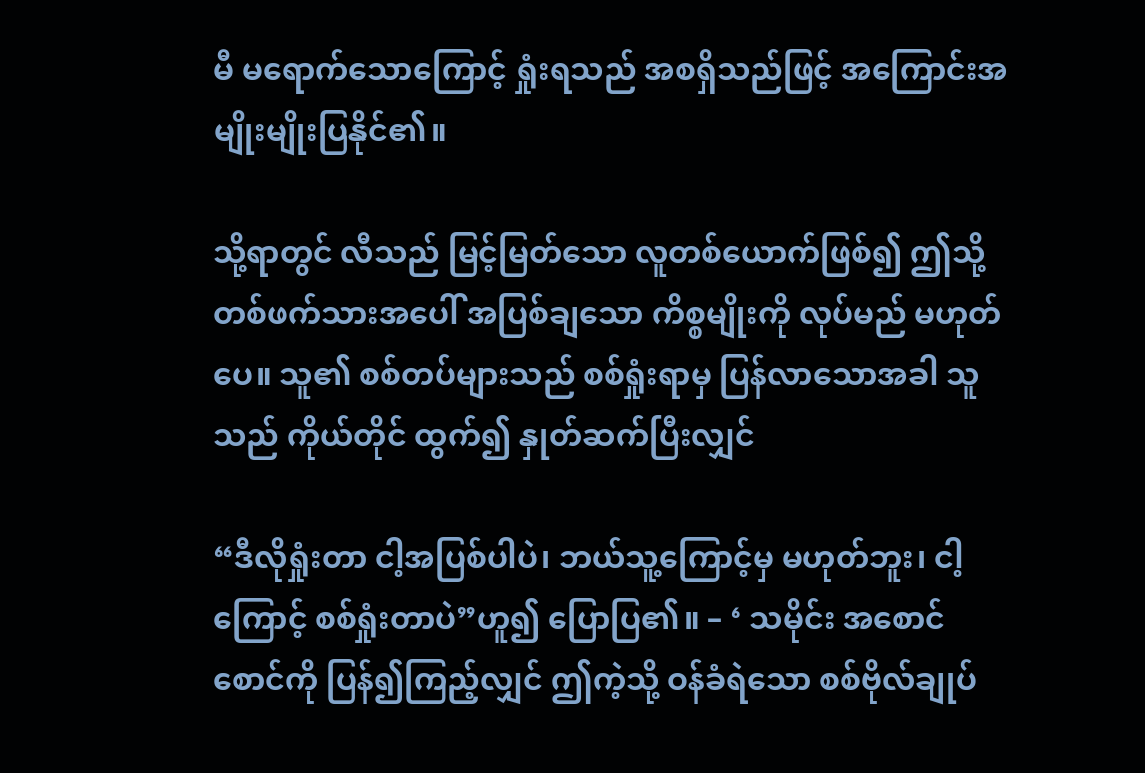မီ မရောက်သောကြောင့် ရှုံးရသည် အစရှိသည်ဖြင့် အကြောင်းအမျိုးမျိုးပြနိုင်၏။

သို့ရာတွင် လီသည် မြင့်မြတ်သော လူတစ်ယောက်ဖြစ်၍ ဤသို့ တစ်ဖက်သားအပေါ် အပြစ်ချသော ကိစ္စမျိုးကို လုပ်မည် မဟုတ်ပေ။ သူ၏ စစ်တပ်များသည် စစ်ရှုံးရာမှ ပြန်လာသောအခါ သူသည် ကိုယ်တိုင် ထွက်၍ နှုတ်ဆက်ပြီးလျှင်

“ဒီလိုရှုံးတာ ငါ့အပြစ်ပါပဲ၊ ဘယ်သူ့ကြောင့်မှ မဟုတ်ဘူး၊ ငါ့ကြောင့် စစ်ရှုံးတာပဲ”ဟူ၍ ပြောပြ၏။ – ‘ သမိုင်း အစောင်စောင်ကို ပြန်၍ကြည့်လျှင် ဤကဲ့သို့ ဝန်ခံရဲသော စစ်ဗိုလ်ချုပ်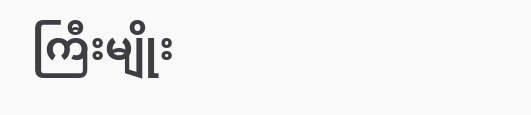ကြီးမျိုး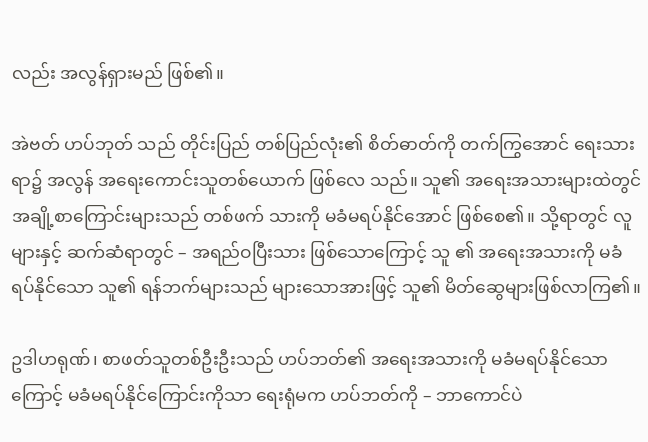လည်း အလွန်ရှားမည် ဖြစ်၏။

အဲဗတ် ဟပ်ဘုတ် သည် တိုင်းပြည် တစ်ပြည်လုံး၏ စိတ်ဓာတ်ကို တက်ကြွအောင် ရေးသားရာ၌ အလွန် အရေးကောင်းသူတစ်ယောက် ဖြစ်လေ သည်။ သူ၏ အရေးအသားများထဲတွင် အချို့စာကြောင်းများသည် တစ်ဖက် သားကို မခံမရပ်နိုင်အောင် ဖြစ်စေ၏။ သို့ရာတွင် လူများနှင့် ဆက်ဆံရာတွင် – အရည်ဝပြီးသား ဖြစ်သောကြောင့် သူ ၏ အရေးအသားကို မခံရပ်နိုင်သော သူ၏ ရန်ဘက်များသည် များသောအားဖြင့် သူ၏ မိတ်ဆွေများဖြစ်လာကြ၏။

ဥဒါဟရုဏ်၊ စာဖတ်သူတစ်ဦးဦးသည် ဟပ်ဘတ်၏ အရေးအသားကို မခံမရပ်နိုင်သောကြောင့် မခံမရပ်နိုင်ကြောင်းကိုသာ ရေးရုံမက ဟပ်ဘတ်ကို – ဘာကောင်ပဲ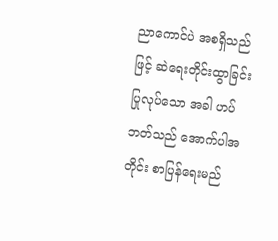ညာကောင်ပဲ အစရှိသည်ဖြင့် ဆဲရေးတိုင်းထွာခြင်း ပြုလုပ်သော အခါ ဟပ်ဘတ်သည် အောက်ပါအတိုင်း စာပြန်ရေးမည်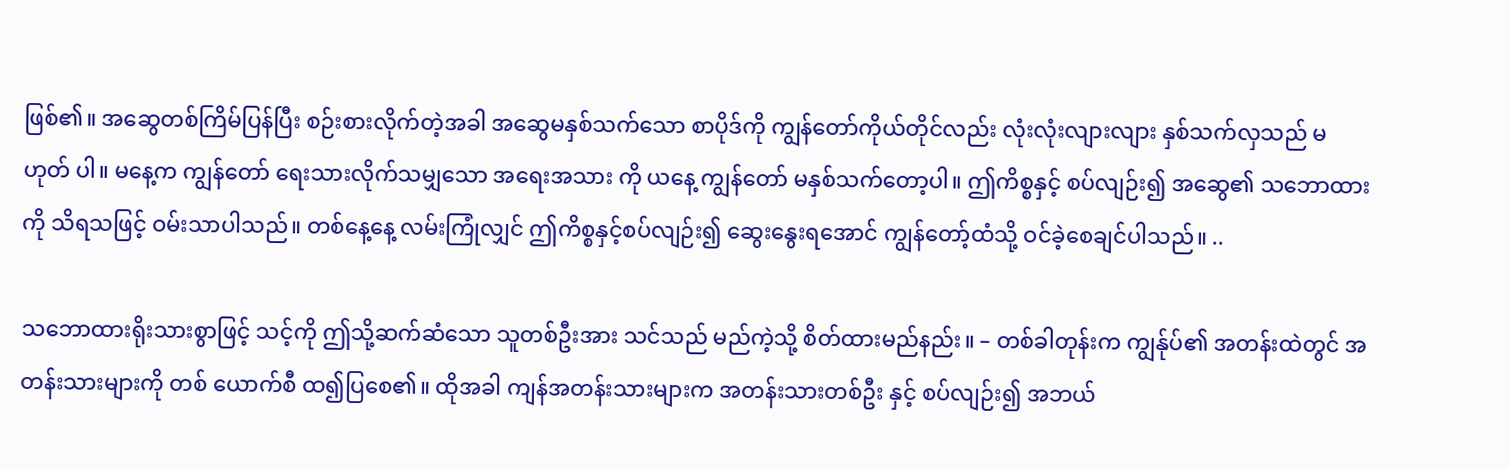ဖြစ်၏။ အဆွေတစ်ကြိမ်ပြန်ပြီး စဉ်းစားလိုက်တဲ့အခါ အဆွေမနှစ်သက်သော စာပိုဒ်ကို ကျွန်တော်ကိုယ်တိုင်လည်း လုံးလုံးလျားလျား နှစ်သက်လှသည် မဟုတ် ပါ။ မနေ့က ကျွန်တော် ရေးသားလိုက်သမျှသော အရေးအသား ကို ယနေ့ ကျွန်တော် မနှစ်သက်တော့ပါ။ ဤကိစ္စနှင့် စပ်လျဉ်း၍ အဆွေ၏ သဘောထားကို သိရသဖြင့် ဝမ်းသာပါသည်။ တစ်နေ့နေ့ လမ်းကြုံလျှင် ဤကိစ္စနှင့်စပ်လျဉ်း၍ ဆွေးနွေးရအောင် ကျွန်တော့်ထံသို့ ဝင်ခဲ့စေချင်ပါသည်။ ..

သဘောထားရိုးသားစွာဖြင့် သင့်ကို ဤသို့ဆက်ဆံသော သူတစ်ဦးအား သင်သည် မည်ကဲ့သို့ စိတ်ထားမည်နည်း။ – တစ်ခါတုန်းက ကျွန်ုပ်၏ အတန်းထဲတွင် အတန်းသားများကို တစ် ယောက်စီ ထ၍ပြစေ၏။ ထိုအခါ ကျန်အတန်းသားများက အတန်းသားတစ်ဦး နှင့် စပ်လျဉ်း၍ အဘယ်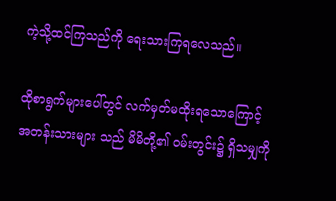ကဲ့သို့ထင်ကြသည်ကို ရေးသားကြရလေသည်။

ထိုစာရွက်များပေါ်တွင် လက်မှတ်မထိုးရသောကြောင့် အတန်းသားများ သည် မိမိတို့၏ ဝမ်းတွင်း၌ ရှိသမျှကို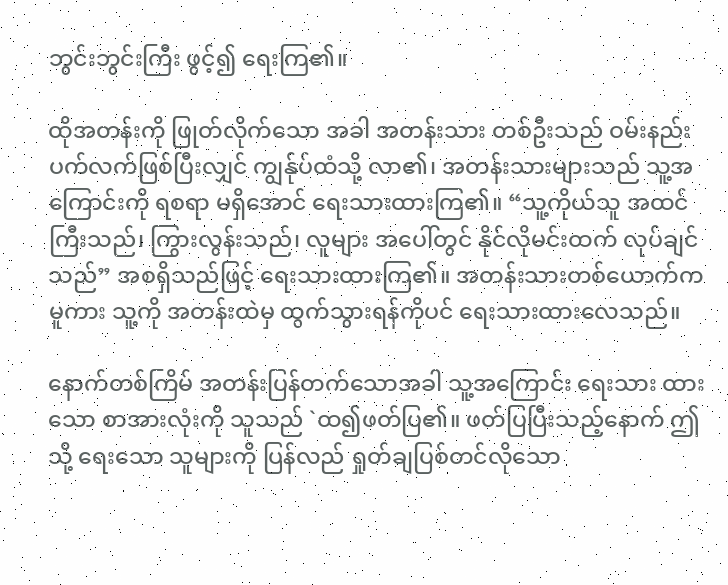ဘွင်းဘွင်းကြီး ဖွင့်၍ ရေးကြ၏။

ထိုအတန်းကို ဖြုတ်လိုက်သော အခါ အတန်းသား တစ်ဦးသည် ဝမ်းနည်းပက်လက်ဖြစ်ပြီးလျှင် ကျွန်ုပ်ထံသို့ လာ၏၊ အတန်းသားများသည် သူ့အကြောင်းကို ရစရာ မရှိအောင် ရေးသားထားကြ၏။ “သူ့ကိုယ်သူ အထင်ကြီးသည်၊ ကြွားလွန်းသည်၊ လူများ အပေါ်တွင် နိုင်လိုမင်းထက် လုပ်ချင်သည်” အစရှိသည်ဖြင့် ရေးသားထားကြ၏။ အတန်းသားတစ်ယောက်က မူကား သူ့ကို အတန်းထဲမှ ထွက်သွားရန်ကိုပင် ရေးသားထားလေသည်။

နောက်တစ်ကြိမ် အတန်းပြန်တက်သောအခါ သူ့အကြောင်း ရေးသား ထားသော စာအားလုံးကို သူသည် `ထ၍ဖတ်ပြ၏။ ဖတ်ပြပြီးသည့်နောက် ဤသို့ ရေးသော သူများကို ပြန်လည် ရှုတ်ချပြစ်တင်လိုသော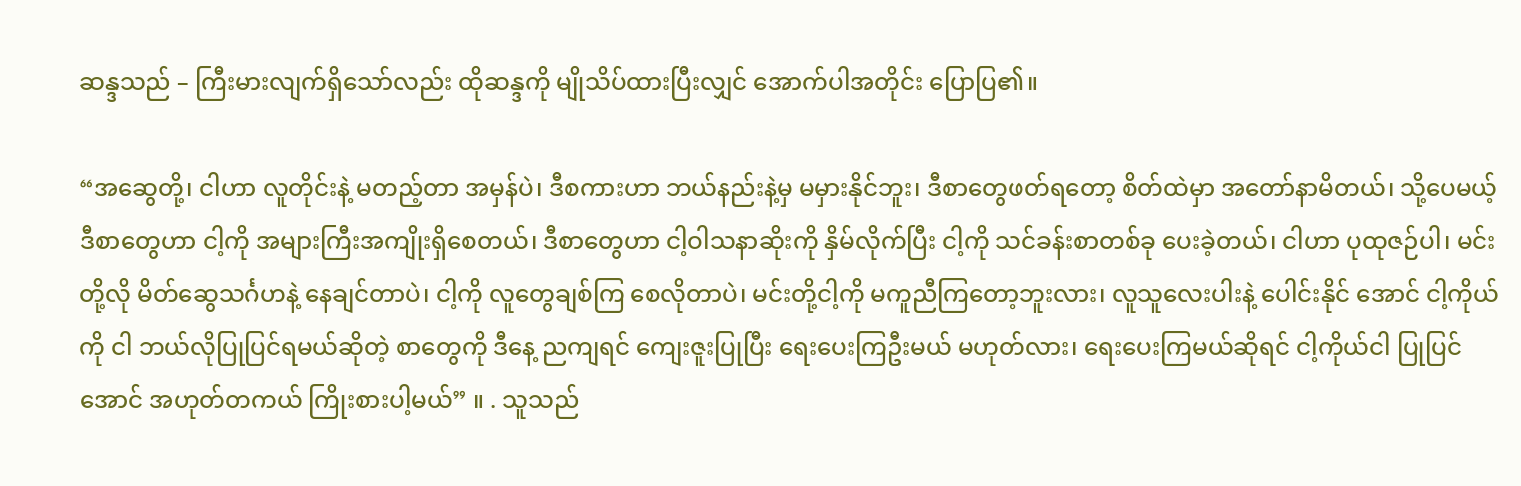ဆန္ဒသည် – ကြီးမားလျက်ရှိသော်လည်း ထိုဆန္ဒကို မျိုသိပ်ထားပြီးလျှင် အောက်ပါအတိုင်း ပြောပြ၏။

“အဆွေတို့၊ ငါဟာ လူတိုင်းနဲ့ မတည့်တာ အမှန်ပဲ၊ ဒီစကားဟာ ဘယ်နည်းနဲ့မှ မမှားနိုင်ဘူး၊ ဒီစာတွေဖတ်ရတော့ စိတ်ထဲမှာ အတော်နာမိတယ်၊ သို့ပေမယ့် ဒီစာတွေဟာ ငါ့ကို အများကြီးအကျိုးရှိစေတယ်၊ ဒီစာတွေဟာ ငါ့ဝါသနာဆိုးကို နှိမ်လိုက်ပြီး ငါ့ကို သင်ခန်းစာတစ်ခု ပေးခဲ့တယ်၊ ငါဟာ ပုထုဇဉ်ပါ၊ မင်းတို့လို မိတ်ဆွေသင်္ဂဟနဲ့ နေချင်တာပဲ၊ ငါ့ကို လူတွေချစ်ကြ စေလိုတာပဲ၊ မင်းတို့ငါ့ကို မကူညီကြတော့ဘူးလား၊ လူသူလေးပါးနဲ့ ပေါင်းနိုင် အောင် ငါ့ကိုယ်ကို ငါ ဘယ်လိုပြုပြင်ရမယ်ဆိုတဲ့ စာတွေကို ဒီနေ့ ညကျရင် ကျေးဇူးပြုပြီး ရေးပေးကြဦးမယ် မဟုတ်လား၊ ရေးပေးကြမယ်ဆိုရင် ငါ့ကိုယ်ငါ ပြုပြင်အောင် အဟုတ်တကယ် ကြိုးစားပါ့မယ်” ။ . သူသည်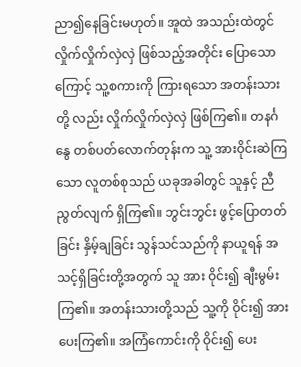ညာ၍နေခြင်းမဟုတ်။ အူထဲ အသည်းထဲတွင် လှိုက်လှိုက်လှဲလှဲ ဖြစ်သည့်အတိုင်း ပြောသောကြောင့် သူ့စကားကို ကြားရသော အတန်းသားတို့ လည်း လှိုက်လှိုက်လှဲလှဲ ဖြစ်ကြ၏။ တနင်္ဂနွေ တစ်ပတ်လောက်တုန်းက သူ့ အားဝိုင်းဆဲကြသော လူတစ်စုသည် ယခုအခါတွင် သူနှင့် ညီညွတ်လျက် ရှိကြ၏။ ဘွင်းဘွင်း ဖွင့်ပြောတတ်ခြင်း နှိမ့်ချခြင်း သွန်သင်သည်ကို နာယူရန် အသင့်ရှိခြင်းတို့အတွက် သူ အား ဝိုင်း၍ ချီးမွမ်းကြ၏။ အတန်းသားတို့သည် သူ့ကို ဝိုင်း၍ အားပေးကြ၏။ အကြံကောင်းကို ဝိုင်း၍ ပေး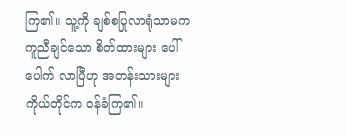ကြ၏။ သူ့ကို ချစ်စပြုလာရုံသာမက ကူညီချင်သော စိတ်ထားများ ပေါ်ပေါက် လာပြီဟု အတန်းသားများ ကိုယ်တိုင်က ဝန်ခံကြ၏။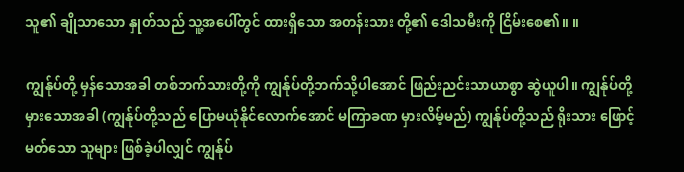သူ၏ ချိုသာသော နှုတ်သည် သူ့အပေါ်တွင် ထားရှိသော အတန်းသား တို့၏ ဒေါသမီးကို ငြိမ်းစေ၏။ ။

ကျွန်ုပ်တို့ မှန်သောအခါ တစ်ဘက်သားတို့ကို ကျွန်ုပ်တို့ဘက်သို့ပါအောင် ဖြည်းညင်းသာယာစွာ ဆွဲယူပါ။ ကျွန်ုပ်တို့ မှားသောအခါ (ကျွန်ုပ်တို့သည် ပြောမယုံနိုင်လောက်အောင် မကြာခဏ မှားလိမ့်မည်) ကျွန်ုပ်တို့သည် ရိုးသား ဖြောင့်မတ်သော သူများ ဖြစ်ခဲ့ပါလျှင် ကျွန်ုပ်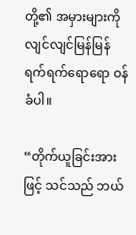တို့၏ အမှားများကို လျင်လျင်မြန်မြန် ရက်ရက်ရောရော ဝန်ခံပါ။

“တိုက်ယူခြင်းအားဖြင့် သင်သည် ဘယ်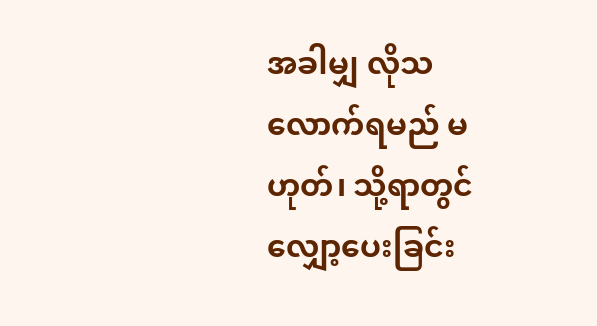အခါမျှ လိုသလောက်ရမည် မဟုတ်၊ သို့ရာတွင် လျှော့ပေးခြင်း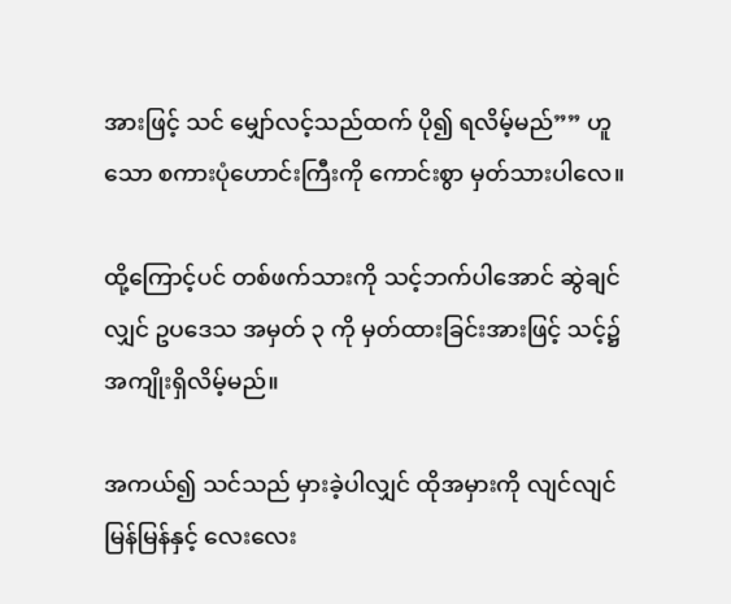အားဖြင့် သင် မျှော်လင့်သည်ထက် ပို၍ ရလိမ့်မည်”” ဟူသော စကားပုံဟောင်းကြီးကို ကောင်းစွာ မှတ်သားပါလေ။

ထို့ကြောင့်ပင် တစ်ဖက်သားကို သင့်ဘက်ပါအောင် ဆွဲချင်လျှင် ဥပဒေသ အမှတ် ၃ ကို မှတ်ထားခြင်းအားဖြင့် သင့်၌ အကျိုးရှိလိမ့်မည်။

အကယ်၍ သင်သည် မှားခဲ့ပါလျှင် ထိုအမှားကို လျင်လျင်မြန်မြန်နှင့် လေးလေး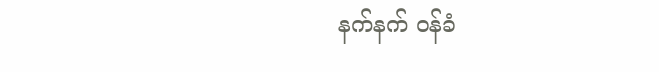နက်နက် ဝန်ခံ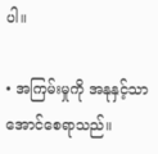ပါ။

• အကြမ်းမှုကို အနုနှင့်သာ အောင်စေရာသည်။